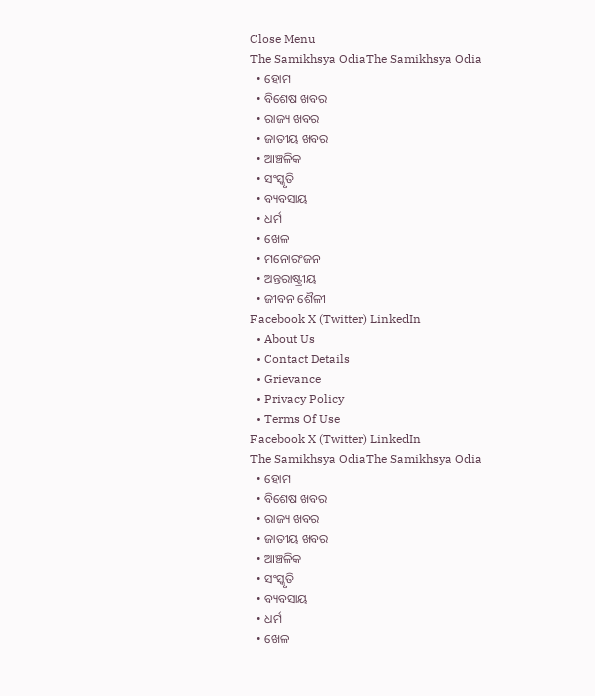Close Menu
The Samikhsya OdiaThe Samikhsya Odia
  • ହୋମ
  • ବିଶେଷ ଖବର
  • ରାଜ୍ୟ ଖବର
  • ଜାତୀୟ ଖବର
  • ଆଞ୍ଚଳିକ
  • ସଂସ୍କୃତି
  • ବ୍ୟବସାୟ
  • ଧର୍ମ
  • ଖେଳ
  • ମନୋରଂଜନ
  • ଅନ୍ତରାଷ୍ଟ୍ରୀୟ
  • ଜୀବନ ଶୈଳୀ
Facebook X (Twitter) LinkedIn
  • About Us
  • Contact Details
  • Grievance
  • Privacy Policy
  • Terms Of Use
Facebook X (Twitter) LinkedIn
The Samikhsya OdiaThe Samikhsya Odia
  • ହୋମ
  • ବିଶେଷ ଖବର
  • ରାଜ୍ୟ ଖବର
  • ଜାତୀୟ ଖବର
  • ଆଞ୍ଚଳିକ
  • ସଂସ୍କୃତି
  • ବ୍ୟବସାୟ
  • ଧର୍ମ
  • ଖେଳ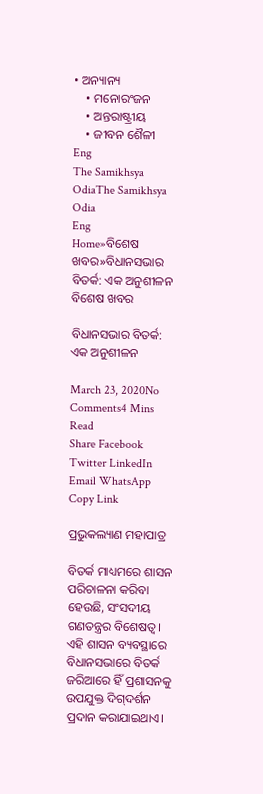• ଅନ୍ୟାନ୍ୟ
    • ମନୋରଂଜନ
    • ଅନ୍ତରାଷ୍ଟ୍ରୀୟ
    • ଜୀବନ ଶୈଳୀ
Eng
The Samikhsya OdiaThe Samikhsya Odia
Eng
Home»ବିଶେଷ ଖବର»ବିଧାନସଭାର ବିତର୍କ: ଏକ ଅନୁଶୀଳନ
ବିଶେଷ ଖବର

ବିଧାନସଭାର ବିତର୍କ: ଏକ ଅନୁଶୀଳନ

March 23, 2020No Comments4 Mins Read
Share Facebook Twitter LinkedIn Email WhatsApp Copy Link

ପ୍ରଭୁକଲ୍ୟାଣ ମହାପାତ୍ର

ବିତର୍କ ମାଧ୍ୟମରେ ଶାସନ ପରିଚାଳନା କରିବା ହେଉଛି, ସଂସଦୀୟ ଗଣତନ୍ତ୍ରର ବିଶେଷତ୍ବ। ଏହି ଶାସନ ବ୍ୟବସ୍ଥାରେ ବିଧାନସଭାରେ ବିତର୍କ ଜରିଆରେ ହିଁ ପ୍ରଶାସନକୁ ଉପଯୁକ୍ତ ଦିଗ୍‌ଦର୍ଶନ ପ୍ରଦାନ କରାଯାଇଥାଏ।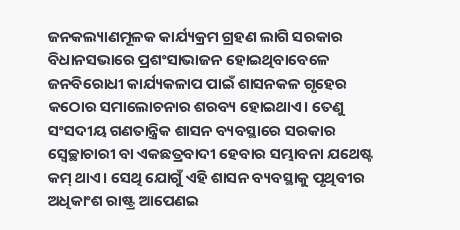ଜନକଲ୍ୟାଣମୂଳକ କାର୍ଯ୍ୟକ୍ରମ ଗ୍ରହଣ ଲାଗି ସରକାର ବିଧାନସଭାରେ ପ୍ରଶଂସାଭାଜନ ହୋଇଥିବାବେଳେ  ଜନବିରୋଧୀ କାର୍ଯ୍ୟକଳାପ ପାଇଁ ଶାସନକଳ ଗୃହେର କଠୋର ସମାଲୋଚନାର ଶରବ୍ୟ ହୋଇଥାଏ। ତେଣୁ ସଂସଦୀୟ ଗଣତାନ୍ତ୍ରିକ ଶାସନ ବ୍ୟବସ୍ଥାରେ ସରକାର ସ୍ବେଚ୍ଛାଚାରୀ ବା ଏକଛତ୍ରବାଦୀ ହେବାର ସମ୍ଭାବନା ଯଥେଷ୍ଟ କମ୍‌ ଥାଏ। ସେଥି ଯୋଗୁଁ ଏହି ଶାସନ ବ୍ୟବସ୍ଥାକୁ ପୃଥିବୀର ଅଧିକାଂଶ ରାଷ୍ଟ୍ର ଆପେଣଇ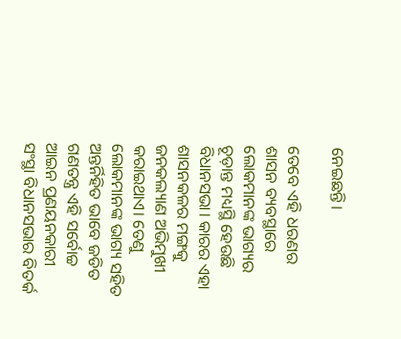ନେଇଛନ୍ତି।

ତେବେ ଏହି ଧରଣର ଶାସନ ବ୍ୟବସ୍ଥାରେ ଲୋକମାନଙ୍କ ଭାଗ୍ୟର ଚୂଡ଼ାନ୍ତ ମଧ୍ୟସ୍ଥି ହେଉଛି ବିଧାନସଭା। କାରର ଏହା ଶାସନକଳର ମଙ୍ଗକୁ ଜନକଲ୍ୟାଣ ଅଭିମୁଖୀ କରାଇଥାଏ। ତେଣୁ ଲୋକମାନଙ୍କ ଭାଗ୍ୟ ସହିତ ଅନ୍ତର୍ନିହିତ ଭାବେ ଜଡିତ ଗଣତନ୍ତ୍ର ଏହି ସର୍ବୋଚ୍ଚ ଆଇନ ପ୍ରଣୟନକାରୀ ସଂସ୍ଥା ବିଧାନସଭାର ବିତର୍କ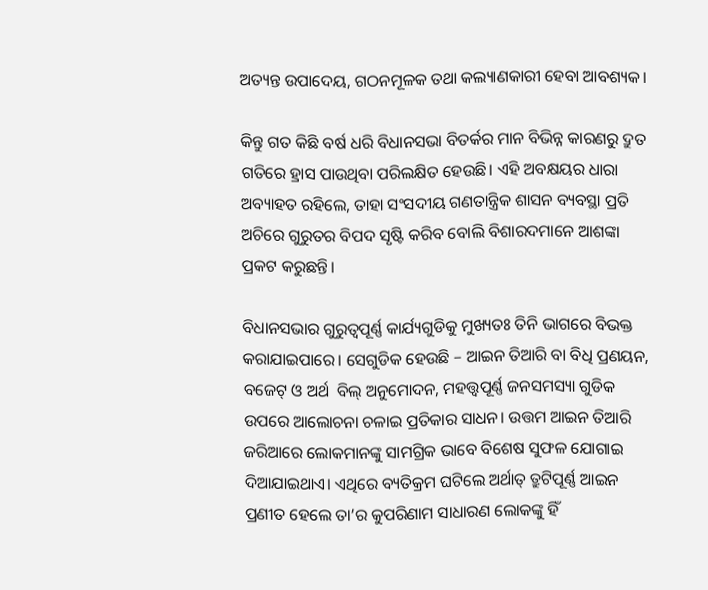ଅତ୍ୟନ୍ତ ଉପାଦେୟ, ଗଠନମୂଳକ ତଥା କଲ୍ୟାଣକାରୀ ହେବା ଆବଶ୍ୟକ।

କିନ୍ତୁ ଗତ କିଛି ବର୍ଷ ଧରି ବିଧାନସଭା ବିତର୍କର ମାନ ବିଭିନ୍ନ କାରଣରୁ ଦ୍ରୁତ ଗତିରେ ହ୍ରାସ ପାଉଥିବା ପରିଲକ୍ଷିତ ହେଉଛି। ଏହି ଅବକ୍ଷୟର ଧାରା ଅବ୍ୟାହତ ରହିଲେ, ତାହା ସଂସଦୀୟ ଗଣତାନ୍ତ୍ରିକ ଶାସନ ବ୍ୟବସ୍ଥା ପ୍ରତି ଅଚିରେ ଗୁରୁତର ବିପଦ ସୃଷ୍ଟି କରିବ ବୋଲି ବିଶାରଦମାନେ ଆଶଙ୍କା ପ୍ରକଟ କରୁଛନ୍ତି।

ବିଧାନସଭାର ଗୁରୁତ୍ବପୂର୍ଣ୍ଣ କାର୍ଯ୍ୟଗୁଡିକୁ ମୁଖ୍ୟତଃ ତିନି ଭାଗରେ ବିଭକ୍ତ କରାଯାଇପାରେ। ସେଗୁଡିକ ହେଉଛି – ଆଇନ ତିଆରି ବା ବିଧି ପ୍ରଣୟନ, ବଜେଟ୍‌ ଓ ଅର୍ଥ  ବିଲ୍‌ ଅନୁମୋଦନ, ମହତ୍ତ୍ବପୂର୍ଣ୍ଣ ଜନସମସ୍ୟା ଗୁଡିକ ଉପରେ ଆଲୋଚନା ଚଳାଇ ପ୍ରତିକାର ସାଧନ। ଉତ୍ତମ ଆଇନ ତିଆରି ଜରିଆରେ ଲୋକମାନଙ୍କୁ ସାମଗ୍ରିକ ଭାବେ ବିଶେଷ ସୁଫଳ ଯୋଗାଇ ଦିଆଯାଇଥାଏ। ଏଥିରେ ବ୍ୟତିକ୍ରମ ଘଟିଲେ ଅର୍ଥାତ୍‌ ତ୍ରୁଟିପୂର୍ଣ୍ଣ ଆଇନ ପ୍ରଣୀତ ହେଲେ ତା’ର କୁପରିଣାମ ସାଧାରଣ ଲୋକଙ୍କୁ ହିଁ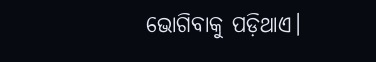ଭୋଗିବାକୁ ପଡ଼ିଥାଏ।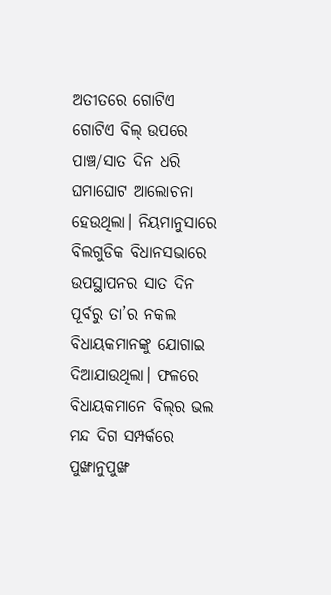ଅତୀତରେ ଗୋଟିଏ ଗୋଟିଏ ବିଲ୍‌ ଉପରେ ପାଞ୍ଚ/ସାତ ଦିନ ଧରି ଘମାଘୋଟ ଆଲୋଚନା ହେଉଥିଲା। ନିୟମାନୁସାରେ ବିଲଗୁଡିକ ବିଧାନସଭାରେ ଉପସ୍ଥାପନର ସାତ ଦିନ ପୂର୍ବରୁ ତା’ର ନକଲ ବିଧାୟକମାନଙ୍କୁ ଯୋଗାଇ ଦିଆଯାଉଥିଲା। ଫଳରେ ବିଧାୟକମାନେ ବିଲ୍‌ର ଭଲ ମନ୍ଦ ଦିଗ ସମ୍ପର୍କରେ ପୁଙ୍ଖାନୁପୁଙ୍ଖ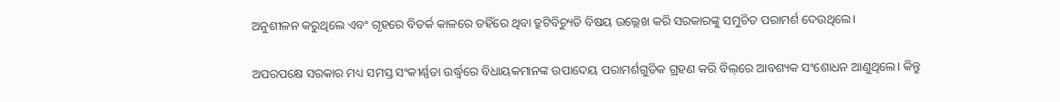ଅନୁଶୀଳନ କରୁଥିଲେ ଏବଂ ଗୃହରେ ବିତର୍କ କାଳରେ ତହିଁରେ ଥିବା ତ୍ରୁଟିବିଚ୍ୟୁତି ବିଷୟ ଉଲ୍ଲେଖ କରି ସରକାରଙ୍କୁ ସମୁଚିତ ପରାମର୍ଶ ଦେଉଥିଲେ।

ଅପରପକ୍ଷେ ସରକାର ମଧ୍ୟ ସମସ୍ତ ସଂକୀର୍ଣ୍ଣତା ଉର୍ଦ୍ଧ୍ବରେ ବିଧାୟକମାନଙ୍କ ଉପାଦେୟ ପରାମର୍ଶଗୁଡିକ ଗ୍ରହଣ କରି ବିଲ୍‌ରେ ଆବଶ୍ୟକ ସଂଶୋଧନ ଆଣୁଥିଲେ। କିନ୍ତୁ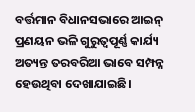ବର୍ତ୍ତମାନ ବିଧାନସଭାରେ ଆଇନ୍‌ ପ୍ରଣୟନ ଭଳି ଗୁରୁତ୍ବପୂର୍ଣ୍ଣ କାର୍ଯ୍ୟ ଅତ୍ୟନ୍ତ ତରବରିଆ ଭାବେ ସମ୍ପନ୍ନ ହେଉଥିବା ଦେଖାଯାଇଛି।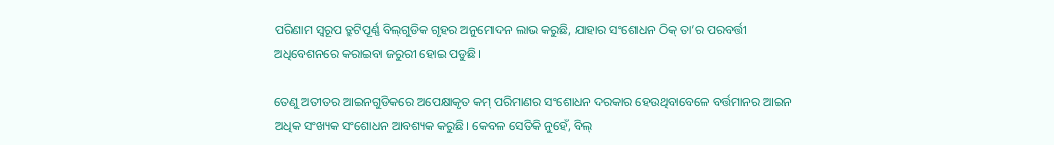ପରିଣାମ ସ୍ବରୂପ ତ୍ରୁଟିପୂର୍ଣ୍ଣ ବିଲ୍‌ଗୁଡିକ ଗୃହର ଅନୁମୋଦନ ଲାଭ କରୁଛି, ଯାହାର ସଂଶୋଧନ ଠିକ୍‌ ତା’ର ପରବର୍ତ୍ତୀ ଅଧିବେଶନରେ କରାଇବା ଜରୁରୀ ହୋଇ ପଡୁଛି।

ତେଣୁ ଅତୀତର ଆଇନଗୁଡିକରେ ଅପେକ୍ଷାକୃତ କମ୍‌ ପରିମାଣର ସଂଶୋଧନ ଦରକାର ହେଉଥିବାବେଳେ ବର୍ତ୍ତମାନର ଆଇନ ଅଧିକ ସଂଖ୍ୟକ ସଂଶୋଧନ ଆବଶ୍ୟକ କରୁଛି। କେବଳ ସେତିକି ନୁହେଁ, ବିଲ୍‌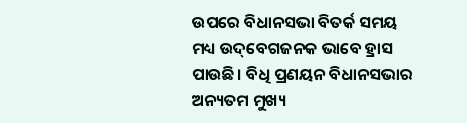ଉପରେ ବିଧାନସଭା ବିତର୍କ ସମୟ ମଧ୍ୟ ଉଦ୍‌ବେଗଜନକ ଭାବେ ହ୍ରାସ ପାଉଛି। ବିଧି ପ୍ରଣୟନ ବିଧାନସଭାର ଅନ୍ୟତମ ମୁଖ୍ୟ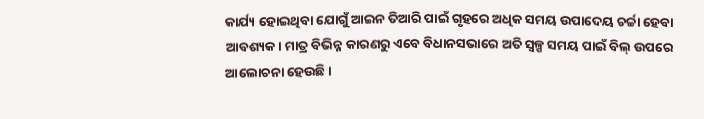କାର୍ଯ୍ୟ ହୋଇଥିବା ଯୋଗୁଁ ଆଇନ ତିଆରି ପାଇଁ ଗୃହରେ ଅଧିକ ସମୟ ଉପାଦେୟ ଚର୍ଚ୍ଚା ହେବା ଆବଶ୍ୟକ। ମାତ୍ର ବିଭିନ୍ନ କାରଣରୁ ଏବେ ବିଧାନସଭାରେ ଅତି ସ୍ବଳ୍ପ ସମୟ ପାଇଁ ବିଲ୍‌ ଉପରେ ଆଲୋଚନା ହେଉଛି।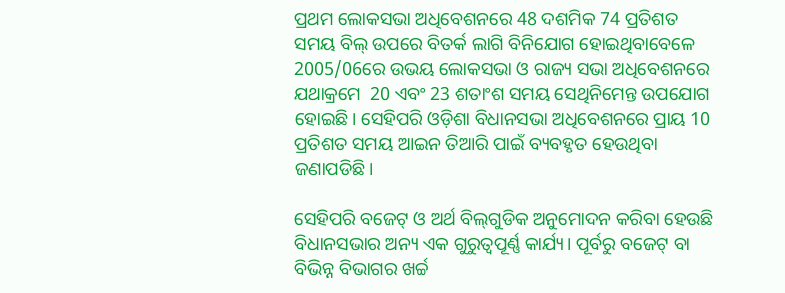ପ୍ରଥମ ଲୋକସଭା ଅଧିବେଶନରେ 48 ଦଶମିକ 74 ପ୍ରତିଶତ ସମୟ ବିଲ୍‌ ଉପରେ ବିତର୍କ ଲାଗି ବିନିଯୋଗ ହୋଇଥିବାବେଳେ 2005/06ରେ ଉଭୟ ଲୋକସଭା ଓ ରାଜ୍ୟ ସଭା ଅଧିବେଶନରେ ଯଥାକ୍ରମେ  20 ଏବଂ 23 ଶତାଂଶ ସମୟ ସେଥିନିମେନ୍ତ ଉପଯୋଗ ହୋଇଛି। ସେହିପରି ଓଡ଼ିଶା ବିଧାନସଭା ଅଧିବେଶନରେ ପ୍ରାୟ 10 ପ୍ରତିଶତ ସମୟ ଆଇନ ତିଆରି ପାଇଁ ବ୍ୟବହୃତ ହେଉଥିବା ଜଣାପଡିଛି।

ସେହିପରି ବଜେଟ୍‌ ଓ ଅର୍ଥ ବିଲ୍‌ଗୁଡିକ ଅନୁମୋଦନ କରିବା ହେଉଛି ବିଧାନସଭାର ଅନ୍ୟ ଏକ ଗୁରୁତ୍ବପୂର୍ଣ୍ଣ କାର୍ଯ୍ୟ। ପୂର୍ବରୁ ବଜେଟ୍‌ ବା ବିଭିନ୍ନ ବିଭାଗର ଖର୍ଚ୍ଚ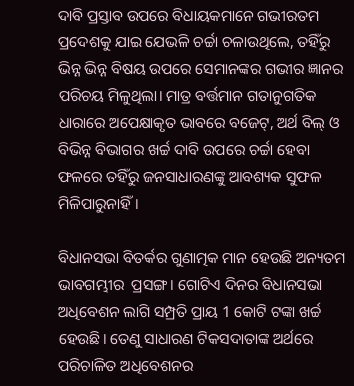ଦାବି ପ୍ରସ୍ତାବ ଉପରେ ବିଧାୟକମାନେ ଗଭୀରତମ ପ୍ରଦେଶକୁ ଯାଇ ଯେଭଳି ଚର୍ଚ୍ଚା ଚଳାଉଥିଲେ, ତହିଁରୁ ଭିନ୍ନ ଭିନ୍ନ ବିଷୟ ଉପରେ ସେମାନଙ୍କର ଗଭୀର ଜ୍ଞାନର ପରିଚୟ ମିଳୁଥିଲା। ମାତ୍ର ବର୍ତ୍ତମାନ ଗତାନୁଗତିକ ଧାରାରେ ଅପେକ୍ଷାକୃତ ଭାବରେ ବଜେଟ୍‌, ଅର୍ଥ ବିଲ୍ ଓ ବିଭିନ୍ନ ବିଭାଗର ଖର୍ଚ୍ଚ ଦାବି ଉପରେ ଚର୍ଚ୍ଚା ହେବା ଫଳରେ ତହିଁରୁ ଜନସାଧାରଣଙ୍କୁ ଆବଶ୍ୟକ ସୁଫଳ ମିଳିପାରୁନାହିଁ।

ବିଧାନସଭା ବିତର୍କର ଗୁଣାତ୍ମକ ମାନ ହେଉଛି ଅନ୍ୟତମ ଭାବଗମ୍ଭୀର  ପ୍ରସଙ୍ଗ। ଗୋଟିଏ ଦିନର ବିଧାନସଭା ଅଧିବେଶନ ଲାଗି ସମ୍ପ୍ରତି ପ୍ରାୟ 1 କୋଟି ଟଙ୍କା ଖର୍ଚ୍ଚ ହେଉଛି। ତେଣୁ ସାଧାରଣ ଟିକସଦାତାଙ୍କ ଅର୍ଥରେ ପରିଚାଳିତ ଅଧିବେଶନର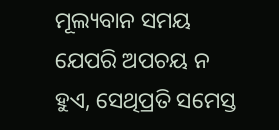ମୂଲ୍ୟବାନ ସମୟ ଯେପରି ଅପଚୟ ନ ହୁଏ, ସେଥିପ୍ରତି ସମେସ୍ତ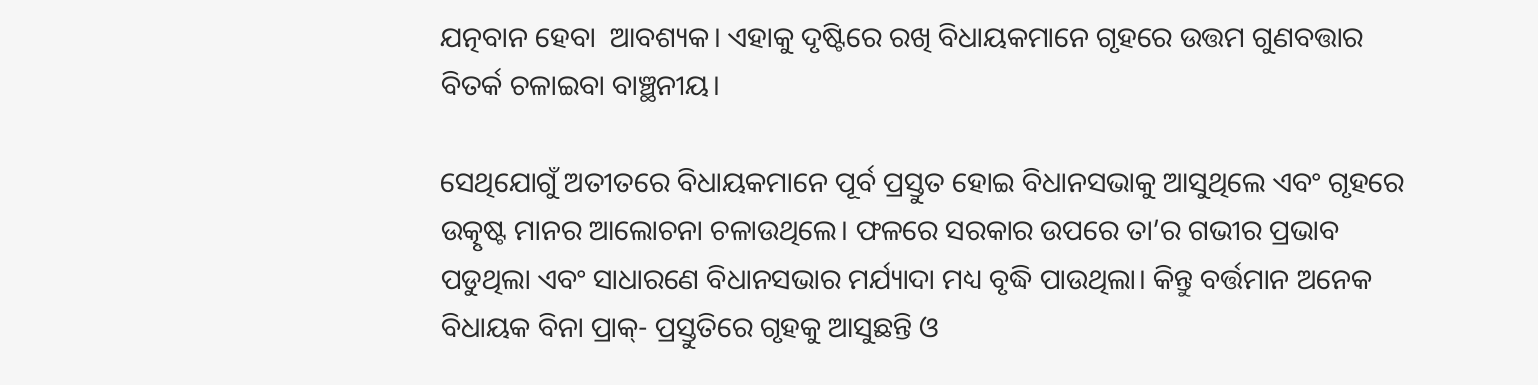ଯତ୍ନବାନ ହେବା  ଆବଶ୍ୟକ। ଏହାକୁ ଦୃଷ୍ଟିରେ ରଖି ବିଧାୟକମାନେ ଗୃହରେ ଉତ୍ତମ ଗୁଣବତ୍ତାର ବିତର୍କ ଚଳାଇବା ବାଞ୍ଛନୀୟ।

ସେଥିଯୋଗୁଁ ଅତୀତରେ ବିଧାୟକମାନେ ପୂର୍ବ ପ୍ରସ୍ତୁତ ହୋଇ ବିଧାନସଭାକୁ ଆସୁଥିଲେ ଏବଂ ଗୃହରେ ଉତ୍କୃଷ୍ଟ ମାନର ଆଲୋଚନା ଚଳାଉଥିଲେ। ଫଳରେ ସରକାର ଉପରେ ତା’ର ଗଭୀର ପ୍ରଭାବ ପଡୁଥିଲା ଏବଂ ସାଧାରଣେ ବିଧାନସଭାର ମର୍ଯ୍ୟାଦା ମଧ୍ୟ ବୃଦ୍ଧି ପାଉଥିଲା। କିନ୍ତୁ ବର୍ତ୍ତମାନ ଅନେକ ବିଧାୟକ ବିନା ପ୍ରାକ୍‌- ପ୍ରସ୍ତୁତିରେ ଗୃହକୁ ଆସୁଛନ୍ତି ଓ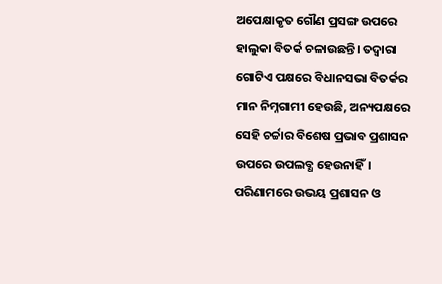ଅପେକ୍ଷାକୃତ ଗୌଣ ପ୍ରସଙ୍ଗ ଉପରେ ହାଲୁକା ବିତର୍କ ଚଳାଉଛନ୍ତି। ତଦ୍ବାରା ଗୋଟିଏ ପକ୍ଷରେ ବିଧାନସଭା ବିତର୍କର ମାନ ନିମ୍ନଗାମୀ ହେଉଛି, ଅନ୍ୟପକ୍ଷରେ ସେହି ଚର୍ଚ୍ଚାର ବିଶେଷ ପ୍ରଭାବ ପ୍ରଶାସନ ଉପରେ ଉପଲବ୍ଧ ହେଉନାହିଁ। ପରିଣାମରେ ଉଭୟ ପ୍ରଶାସନ ଓ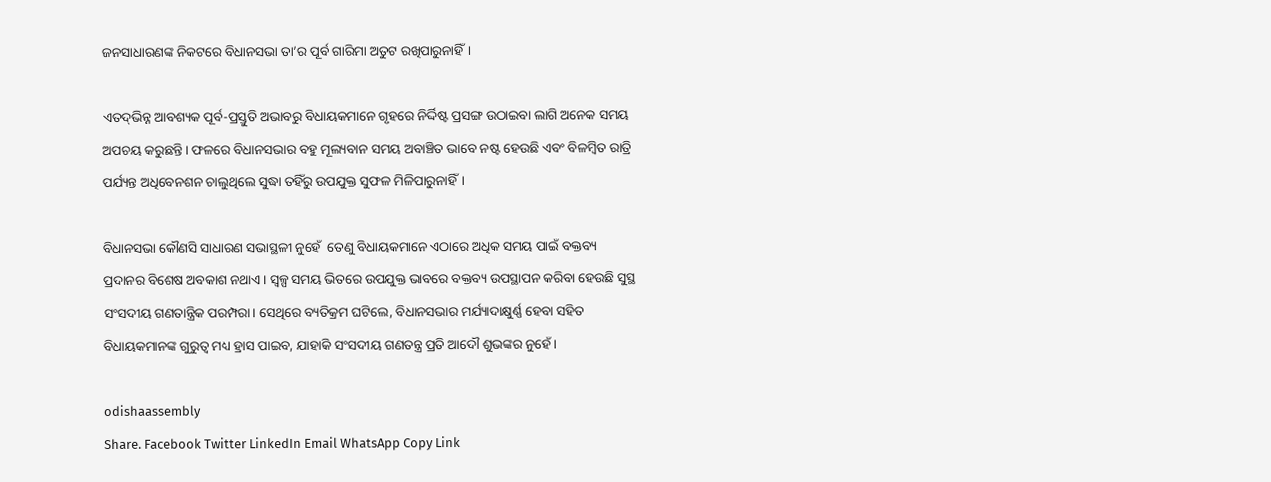ଜନସାଧାରଣଙ୍କ ନିକଟରେ ବିଧାନସଭା ତା’ର ପୂର୍ବ ଗାରିମା ଅତୁଟ ରଖିପାରୁନାହିଁ।

ଏତଦ୍‌ଭିନ୍ନ ଆବଶ୍ୟକ ପୂର୍ବ-ପ୍ରସ୍ତୁତି ଅଭାବରୁ ବିଧାୟକମାନେ ଗୃହରେ ନିର୍ଦ୍ଦିଷ୍ଟ ପ୍ରସଙ୍ଗ ଉଠାଇବା ଲାଗି ଅନେକ ସମୟ ଅପଚୟ କରୁଛନ୍ତି। ଫଳରେ ବିଧାନସଭାର ବହୁ ମୂଲ୍ୟବାନ ସମୟ ଅବାଞ୍ଚିତ ଭାବେ ନଷ୍ଟ ହେଉଛି ଏବଂ ବିଳମ୍ବିତ ରାତ୍ରି ପର୍ଯ୍ୟନ୍ତ ଅଧିବେନଶନ ଚାଲୁଥିଲେ ସୁଦ୍ଧା ତହିଁରୁ ଉପଯୁକ୍ତ ସୁଫଳ ମିଳିପାରୁନାହିଁ।

ବିଧାନସଭା କୌଣସି ସାଧାରଣ ସଭାସ୍ଥଳୀ ନୁହେଁ  ତେଣୁ ବିଧାୟକମାନେ ଏଠାରେ ଅଧିକ ସମୟ ପାଇଁ ବକ୍ତବ୍ୟ ପ୍ରଦାନର ବିଶେଷ ଅବକାଶ ନଥାଏ। ସ୍ବଳ୍ପ ସମୟ ଭିତରେ ଉପଯୁକ୍ତ ଭାବରେ ବକ୍ତବ୍ୟ ଉପସ୍ଥାପନ କରିବା ହେଉଛି ସୁସ୍ଥ ସଂସଦୀୟ ଗଣତାନ୍ତ୍ରିକ ପରମ୍ପରା। ସେଥିରେ ବ୍ୟତିକ୍ରମ ଘଟିଲେ, ବିଧାନସଭାର ମର୍ଯ୍ୟାଦାକ୍ଷୁର୍ଣ୍ଣ ହେବା ସହିତ ବିଧାୟକମାନଙ୍କ ଗୁରୁତ୍ବ ମଧ୍ୟ ହ୍ରାସ ପାଇବ, ଯାହାକି ସଂସଦୀୟ ଗଣତନ୍ତ୍ର ପ୍ରତି ଆଦୌ ଶୁଭଙ୍କର ନୁହେଁ।

odishaassembly
Share. Facebook Twitter LinkedIn Email WhatsApp Copy Link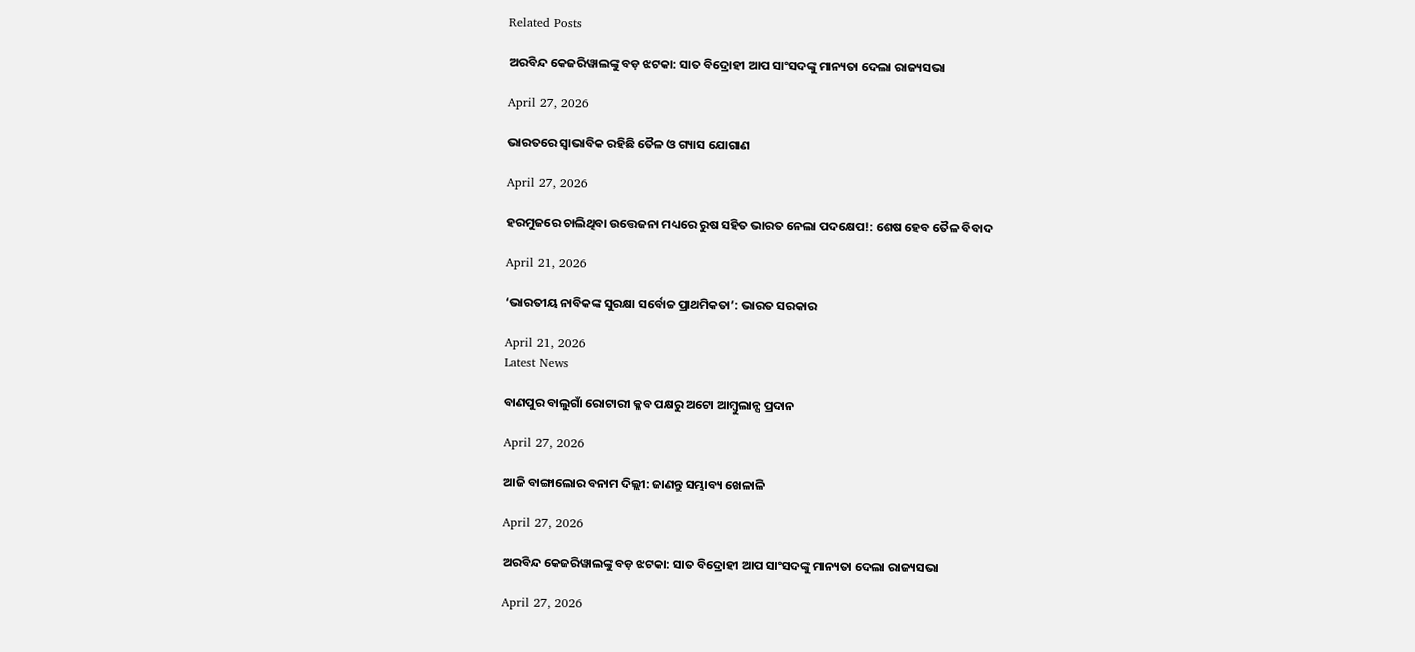Related Posts

ଅରବିନ୍ଦ କେଜରିୱାଲଙ୍କୁ ବଡ଼ ଝଟକା: ସାତ ବିଦ୍ରୋହୀ ଆପ ସାଂସଦଙ୍କୁ ମାନ୍ୟତା ଦେଲା ରାଜ୍ୟସଭା

April 27, 2026

ଭାରତରେ ସ୍ୱାଭାବିକ ରହିଛି ତୈଳ ଓ ଗ୍ୟାସ ଯୋଗାଣ

April 27, 2026

ହରମୁଜରେ ଚାଲିଥିବା ଉତ୍ତେଜନା ମଧ୍ୟରେ ରୁଷ ସହିତ ଭାରତ ନେଲା ପଦକ୍ଷେପ!: ଶେଷ ହେବ ତୈଳ ବିବାଦ

April 21, 2026

‘ଭାରତୀୟ ନାବିକଙ୍କ ସୁରକ୍ଷା ସର୍ବୋଚ୍ଚ ପ୍ରାଥମିକତା’: ଭାରତ ସରକାର

April 21, 2026
Latest News

ବାଣପୁର ବାଲୁଗାଁ ରୋଟାରୀ କ୍ଳବ ପକ୍ଷରୁ ଅଟୋ ଆମ୍ବୁଲାନ୍ସ ପ୍ରଦାନ

April 27, 2026

ଆଜି ବାଙ୍ଗାଲୋର ବନାମ ଦିଲ୍ଲୀ: ଜାଣନ୍ତୁ ସମ୍ଭାବ୍ୟ ଖେଳାଳି

April 27, 2026

ଅରବିନ୍ଦ କେଜରିୱାଲଙ୍କୁ ବଡ଼ ଝଟକା: ସାତ ବିଦ୍ରୋହୀ ଆପ ସାଂସଦଙ୍କୁ ମାନ୍ୟତା ଦେଲା ରାଜ୍ୟସଭା

April 27, 2026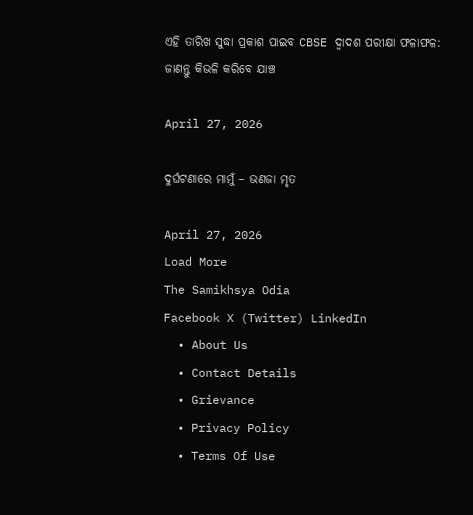ଏହି ତାରିଖ ସୁଦ୍ଧା ପ୍ରକାଶ ପାଇବ CBSE ଦ୍ୱାଦଶ ପରୀକ୍ଷା ଫଳାଫଳ: ଜାଣନ୍ତୁ କିଭଳି କରିବେ ଯାଞ୍ଚ

April 27, 2026

ଦୁର୍ଘଟଣାରେ ମାମୁଁ – ଭଣଜା ମୃତ

April 27, 2026
Load More
The Samikhsya Odia
Facebook X (Twitter) LinkedIn
  • About Us
  • Contact Details
  • Grievance
  • Privacy Policy
  • Terms Of Use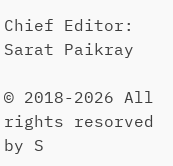Chief Editor: Sarat Paikray

© 2018-2026 All rights resorved by S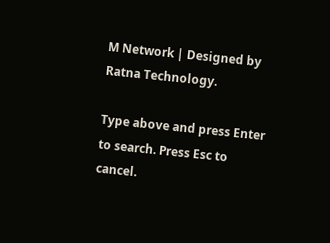M Network | Designed by Ratna Technology.

Type above and press Enter to search. Press Esc to cancel.